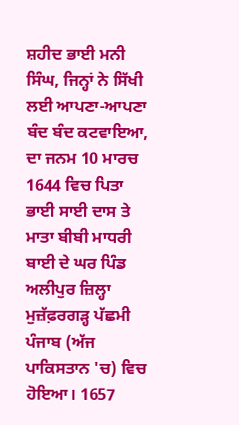ਸ਼ਹੀਦ ਭਾਈ ਮਨੀ ਸਿੰਘ, ਜਿਨ੍ਹਾਂ ਨੇ ਸਿੱਖੀ ਲਈ ਆਪਣਾ-ਆਪਣਾ ਬੰਦ ਬੰਦ ਕਟਵਾਇਆ, ਦਾ ਜਨਮ 10 ਮਾਰਚ 1644 ਵਿਚ ਪਿਤਾ ਭਾਈ ਸਾਈ ਦਾਸ ਤੇ ਮਾਤਾ ਬੀਬੀ ਮਾਧਰੀ ਬਾਈ ਦੇ ਘਰ ਪਿੰਡ ਅਲੀਪੁਰ ਜ਼ਿਲ੍ਹਾ ਮੁਜ਼ੱਫ਼ਰਗੜ੍ਹ ਪੱਛਮੀ ਪੰਜਾਬ (ਅੱਜ ਪਾਕਿਸਤਾਨ 'ਚ) ਵਿਚ ਹੋਇਆ। 1657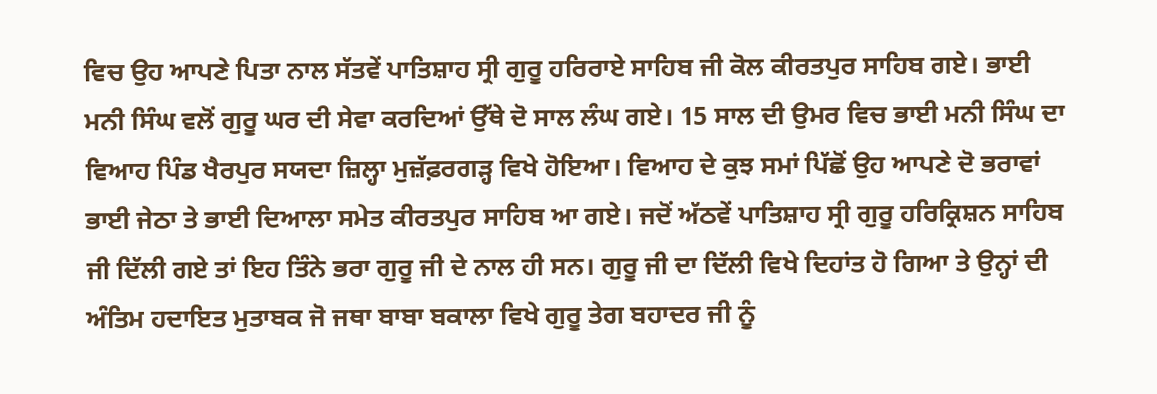ਵਿਚ ਉਹ ਆਪਣੇ ਪਿਤਾ ਨਾਲ ਸੱਤਵੇਂ ਪਾਤਿਸ਼ਾਹ ਸ੍ਰੀ ਗੁਰੂ ਹਰਿਰਾਏ ਸਾਹਿਬ ਜੀ ਕੋਲ ਕੀਰਤਪੁਰ ਸਾਹਿਬ ਗਏ। ਭਾਈ ਮਨੀ ਸਿੰਘ ਵਲੋਂ ਗੁਰੂ ਘਰ ਦੀ ਸੇਵਾ ਕਰਦਿਆਂ ਉੱਥੇ ਦੋ ਸਾਲ ਲੰਘ ਗਏ। 15 ਸਾਲ ਦੀ ਉਮਰ ਵਿਚ ਭਾਈ ਮਨੀ ਸਿੰਘ ਦਾ ਵਿਆਹ ਪਿੰਡ ਖੈਰਪੁਰ ਸਯਦਾ ਜ਼ਿਲ੍ਹਾ ਮੁਜ਼ੱਫ਼ਰਗੜ੍ਹ ਵਿਖੇ ਹੋਇਆ। ਵਿਆਹ ਦੇ ਕੁਝ ਸਮਾਂ ਪਿੱਛੋਂ ਉਹ ਆਪਣੇ ਦੋ ਭਰਾਵਾਂ ਭਾਈ ਜੇਠਾ ਤੇ ਭਾਈ ਦਿਆਲਾ ਸਮੇਤ ਕੀਰਤਪੁਰ ਸਾਹਿਬ ਆ ਗਏ। ਜਦੋਂ ਅੱਠਵੇਂ ਪਾਤਿਸ਼ਾਹ ਸ੍ਰੀ ਗੁਰੂ ਹਰਿਕ੍ਰਿਸ਼ਨ ਸਾਹਿਬ ਜੀ ਦਿੱਲੀ ਗਏ ਤਾਂ ਇਹ ਤਿੰਨੇ ਭਰਾ ਗੁਰੂ ਜੀ ਦੇ ਨਾਲ ਹੀ ਸਨ। ਗੁਰੂ ਜੀ ਦਾ ਦਿੱਲੀ ਵਿਖੇ ਦਿਹਾਂਤ ਹੋ ਗਿਆ ਤੇ ਉਨ੍ਹਾਂ ਦੀ ਅੰਤਿਮ ਹਦਾਇਤ ਮੁਤਾਬਕ ਜੋ ਜਥਾ ਬਾਬਾ ਬਕਾਲਾ ਵਿਖੇ ਗੁਰੂ ਤੇਗ ਬਹਾਦਰ ਜੀ ਨੂੰ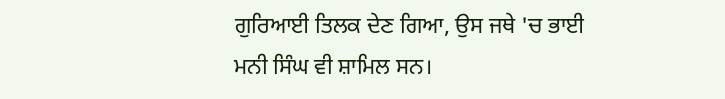ਗੁਰਿਆਈ ਤਿਲਕ ਦੇਣ ਗਿਆ, ਉਸ ਜਥੇ 'ਚ ਭਾਈ ਮਨੀ ਸਿੰਘ ਵੀ ਸ਼ਾਮਿਲ ਸਨ।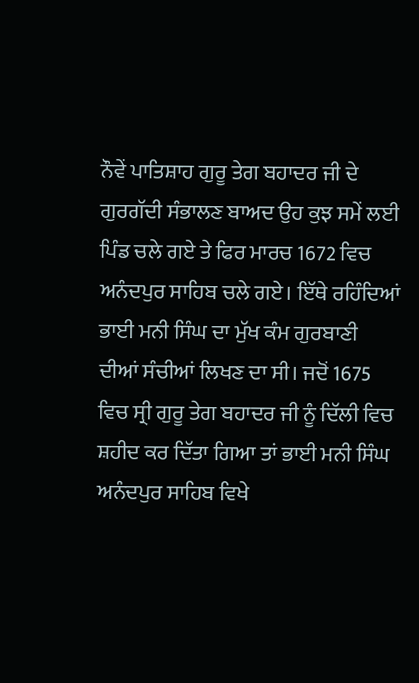ਨੌਵੇਂ ਪਾਤਿਸ਼ਾਹ ਗੁਰੂ ਤੇਗ ਬਹਾਦਰ ਜੀ ਦੇ ਗੁਰਗੱਦੀ ਸੰਭਾਲਣ ਬਾਅਦ ਉਹ ਕੁਝ ਸਮੇਂ ਲਈ ਪਿੰਡ ਚਲੇ ਗਏ ਤੇ ਫਿਰ ਮਾਰਚ 1672 ਵਿਚ ਅਨੰਦਪੁਰ ਸਾਹਿਬ ਚਲੇ ਗਏ। ਇੱਥੇ ਰਹਿੰਦਿਆਂ ਭਾਈ ਮਨੀ ਸਿੰਘ ਦਾ ਮੁੱਖ ਕੰਮ ਗੁਰਬਾਣੀ ਦੀਆਂ ਸੰਚੀਆਂ ਲਿਖਣ ਦਾ ਸੀ। ਜਦੋਂ 1675 ਵਿਚ ਸ੍ਰੀ ਗੁਰੂ ਤੇਗ ਬਹਾਦਰ ਜੀ ਨੂੰ ਦਿੱਲੀ ਵਿਚ ਸ਼ਹੀਦ ਕਰ ਦਿੱਤਾ ਗਿਆ ਤਾਂ ਭਾਈ ਮਨੀ ਸਿੰਘ ਅਨੰਦਪੁਰ ਸਾਹਿਬ ਵਿਖੇ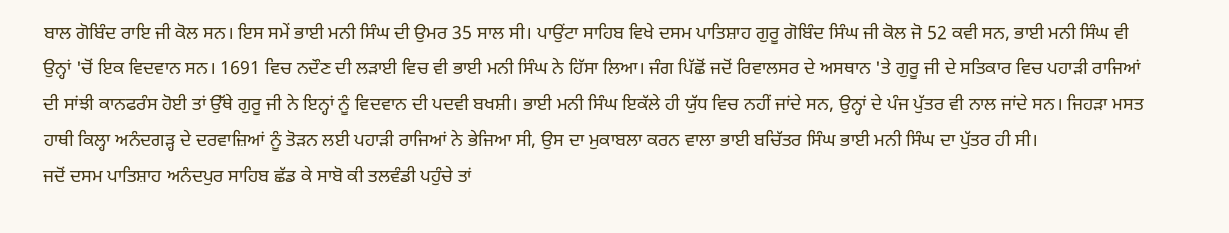ਬਾਲ ਗੋਬਿੰਦ ਰਾਇ ਜੀ ਕੋਲ ਸਨ। ਇਸ ਸਮੇਂ ਭਾਈ ਮਨੀ ਸਿੰਘ ਦੀ ਉਮਰ 35 ਸਾਲ ਸੀ। ਪਾਉਂਟਾ ਸਾਹਿਬ ਵਿਖੇ ਦਸਮ ਪਾਤਿਸ਼ਾਹ ਗੁਰੂ ਗੋਬਿੰਦ ਸਿੰਘ ਜੀ ਕੋਲ ਜੋ 52 ਕਵੀ ਸਨ, ਭਾਈ ਮਨੀ ਸਿੰਘ ਵੀ ਉਨ੍ਹਾਂ 'ਚੋਂ ਇਕ ਵਿਦਵਾਨ ਸਨ। 1691 ਵਿਚ ਨਦੌਣ ਦੀ ਲੜਾਈ ਵਿਚ ਵੀ ਭਾਈ ਮਨੀ ਸਿੰਘ ਨੇ ਹਿੱਸਾ ਲਿਆ। ਜੰਗ ਪਿੱਛੋਂ ਜਦੋਂ ਰਿਵਾਲਸਰ ਦੇ ਅਸਥਾਨ 'ਤੇ ਗੁਰੂ ਜੀ ਦੇ ਸਤਿਕਾਰ ਵਿਚ ਪਹਾੜੀ ਰਾਜਿਆਂ ਦੀ ਸਾਂਝੀ ਕਾਨਫਰੰਸ ਹੋਈ ਤਾਂ ਉੱਥੇ ਗੁਰੂ ਜੀ ਨੇ ਇਨ੍ਹਾਂ ਨੂੰ ਵਿਦਵਾਨ ਦੀ ਪਦਵੀ ਬਖਸ਼ੀ। ਭਾਈ ਮਨੀ ਸਿੰਘ ਇਕੱਲੇ ਹੀ ਯੁੱਧ ਵਿਚ ਨਹੀਂ ਜਾਂਦੇ ਸਨ, ਉਨ੍ਹਾਂ ਦੇ ਪੰਜ ਪੁੱਤਰ ਵੀ ਨਾਲ ਜਾਂਦੇ ਸਨ। ਜਿਹੜਾ ਮਸਤ ਹਾਥੀ ਕਿਲ੍ਹਾ ਅਨੰਦਗੜ੍ਹ ਦੇ ਦਰਵਾਜ਼ਿਆਂ ਨੂੰ ਤੋੜਨ ਲਈ ਪਹਾੜੀ ਰਾਜਿਆਂ ਨੇ ਭੇਜਿਆ ਸੀ, ਉਸ ਦਾ ਮੁਕਾਬਲਾ ਕਰਨ ਵਾਲਾ ਭਾਈ ਬਚਿੱਤਰ ਸਿੰਘ ਭਾਈ ਮਨੀ ਸਿੰਘ ਦਾ ਪੁੱਤਰ ਹੀ ਸੀ।
ਜਦੋਂ ਦਸਮ ਪਾਤਿਸ਼ਾਹ ਅਨੰਦਪੁਰ ਸਾਹਿਬ ਛੱਡ ਕੇ ਸਾਬੋ ਕੀ ਤਲਵੰਡੀ ਪਹੁੰਚੇ ਤਾਂ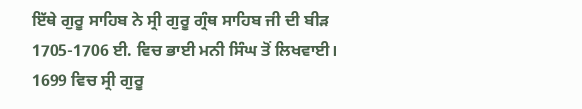ਇੱਥੇ ਗੁਰੂ ਸਾਹਿਬ ਨੇ ਸ੍ਰੀ ਗੁਰੂ ਗ੍ਰੰਥ ਸਾਹਿਬ ਜੀ ਦੀ ਬੀੜ 1705-1706 ਈ. ਵਿਚ ਭਾਈ ਮਨੀ ਸਿੰਘ ਤੋਂ ਲਿਖਵਾਈ। 1699 ਵਿਚ ਸ੍ਰੀ ਗੁਰੂ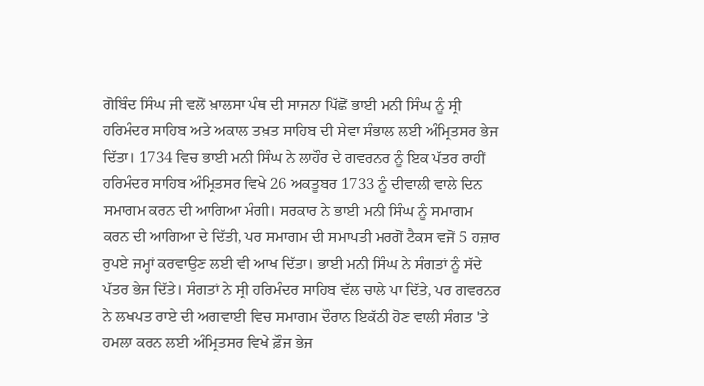ਗੋਬਿੰਦ ਸਿੰਘ ਜੀ ਵਲੋਂ ਖ਼ਾਲਸਾ ਪੰਥ ਦੀ ਸਾਜਨਾ ਪਿੱਛੋਂ ਭਾਈ ਮਨੀ ਸਿੰਘ ਨੂੰ ਸ੍ਰੀ ਹਰਿਮੰਦਰ ਸਾਹਿਬ ਅਤੇ ਅਕਾਲ ਤਖ਼ਤ ਸਾਹਿਬ ਦੀ ਸੇਵਾ ਸੰਭਾਲ ਲਈ ਅੰਮ੍ਰਿਤਸਰ ਭੇਜ ਦਿੱਤਾ। 1734 ਵਿਚ ਭਾਈ ਮਨੀ ਸਿੰਘ ਨੇ ਲਾਹੌਰ ਦੇ ਗਵਰਨਰ ਨੂੰ ਇਕ ਪੱਤਰ ਰਾਹੀਂ ਹਰਿਮੰਦਰ ਸਾਹਿਬ ਅੰਮ੍ਰਿਤਸਰ ਵਿਖੇ 26 ਅਕਤੂਬਰ 1733 ਨੂੰ ਦੀਵਾਲੀ ਵਾਲੇ ਦਿਨ ਸਮਾਗਮ ਕਰਨ ਦੀ ਆਗਿਆ ਮੰਗੀ। ਸਰਕਾਰ ਨੇ ਭਾਈ ਮਨੀ ਸਿੰਘ ਨੂੰ ਸਮਾਗਮ ਕਰਨ ਦੀ ਆਗਿਆ ਦੇ ਦਿੱਤੀ, ਪਰ ਸਮਾਗਮ ਦੀ ਸਮਾਪਤੀ ਮਰਗੋਂ ਟੈਕਸ ਵਜੋਂ 5 ਹਜ਼ਾਰ ਰੁਪਏ ਜਮ੍ਹਾਂ ਕਰਵਾਉਣ ਲਈ ਵੀ ਆਖ ਦਿੱਤਾ। ਭਾਈ ਮਨੀ ਸਿੰਘ ਨੇ ਸੰਗਤਾਂ ਨੂੰ ਸੱਦੇ ਪੱਤਰ ਭੇਜ ਦਿੱਤੇ। ਸੰਗਤਾਂ ਨੇ ਸ੍ਰੀ ਹਰਿਮੰਦਰ ਸਾਹਿਬ ਵੱਲ ਚਾਲੇ ਪਾ ਦਿੱਤੇ, ਪਰ ਗਵਰਨਰ ਨੇ ਲਖਪਤ ਰਾਏ ਦੀ ਅਗਵਾਈ ਵਿਚ ਸਮਾਗਮ ਦੌਰਾਨ ਇਕੱਠੀ ਹੋਣ ਵਾਲੀ ਸੰਗਤ 'ਤੇ ਹਮਲਾ ਕਰਨ ਲਈ ਅੰਮ੍ਰਿਤਸਰ ਵਿਖੇ ਫ਼ੌਜ ਭੇਜ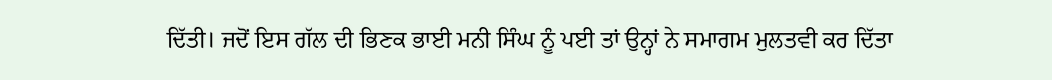ਦਿੱਤੀ। ਜਦੋਂ ਇਸ ਗੱਲ ਦੀ ਭਿਣਕ ਭਾਈ ਮਨੀ ਸਿੰਘ ਨੂੰ ਪਈ ਤਾਂ ਉਨ੍ਹਾਂ ਨੇ ਸਮਾਗਮ ਮੁਲਤਵੀ ਕਰ ਦਿੱਤਾ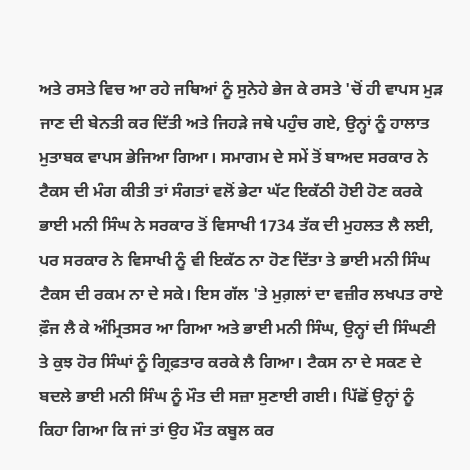ਅਤੇ ਰਸਤੇ ਵਿਚ ਆ ਰਹੇ ਜਥਿਆਂ ਨੂੰ ਸੁਨੇਹੇ ਭੇਜ ਕੇ ਰਸਤੇ 'ਚੋਂ ਹੀ ਵਾਪਸ ਮੁੜ ਜਾਣ ਦੀ ਬੇਨਤੀ ਕਰ ਦਿੱਤੀ ਅਤੇ ਜਿਹੜੇ ਜਥੇ ਪਹੁੰਚ ਗਏ, ਉਨ੍ਹਾਂ ਨੂੰ ਹਾਲਾਤ ਮੁਤਾਬਕ ਵਾਪਸ ਭੇਜਿਆ ਗਿਆ। ਸਮਾਗਮ ਦੇ ਸਮੇਂ ਤੋਂ ਬਾਅਦ ਸਰਕਾਰ ਨੇ ਟੈਕਸ ਦੀ ਮੰਗ ਕੀਤੀ ਤਾਂ ਸੰਗਤਾਂ ਵਲੋਂ ਭੇਟਾ ਘੱਟ ਇਕੱਠੀ ਹੋਈ ਹੋਣ ਕਰਕੇ ਭਾਈ ਮਨੀ ਸਿੰਘ ਨੇ ਸਰਕਾਰ ਤੋਂ ਵਿਸਾਖੀ 1734 ਤੱਕ ਦੀ ਮੁਹਲਤ ਲੈ ਲਈ, ਪਰ ਸਰਕਾਰ ਨੇ ਵਿਸਾਖੀ ਨੂੰ ਵੀ ਇਕੱਠ ਨਾ ਹੋਣ ਦਿੱਤਾ ਤੇ ਭਾਈ ਮਨੀ ਸਿੰਘ ਟੈਕਸ ਦੀ ਰਕਮ ਨਾ ਦੇ ਸਕੇ। ਇਸ ਗੱਲ 'ਤੇ ਮੁਗ਼ਲਾਂ ਦਾ ਵਜ਼ੀਰ ਲਖਪਤ ਰਾਏ ਫ਼ੌਜ ਲੈ ਕੇ ਅੰਮ੍ਰਿਤਸਰ ਆ ਗਿਆ ਅਤੇ ਭਾਈ ਮਨੀ ਸਿੰਘ, ਉਨ੍ਹਾਂ ਦੀ ਸਿੰਘਣੀ ਤੇ ਕੁਝ ਹੋਰ ਸਿੰਘਾਂ ਨੂੰ ਗ੍ਰਿਫ਼ਤਾਰ ਕਰਕੇ ਲੈ ਗਿਆ। ਟੈਕਸ ਨਾ ਦੇ ਸਕਣ ਦੇ ਬਦਲੇ ਭਾਈ ਮਨੀ ਸਿੰਘ ਨੂੰ ਮੌਤ ਦੀ ਸਜ਼ਾ ਸੁਣਾਈ ਗਈ। ਪਿੱਛੋਂ ਉਨ੍ਹਾਂ ਨੂੰ ਕਿਹਾ ਗਿਆ ਕਿ ਜਾਂ ਤਾਂ ਉਹ ਮੌਤ ਕਬੂਲ ਕਰ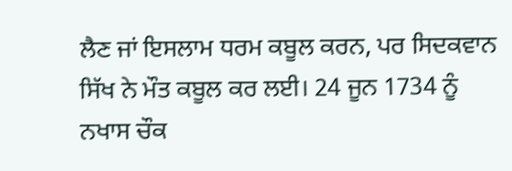ਲੈਣ ਜਾਂ ਇਸਲਾਮ ਧਰਮ ਕਬੂਲ ਕਰਨ, ਪਰ ਸਿਦਕਵਾਨ ਸਿੱਖ ਨੇ ਮੌਤ ਕਬੂਲ ਕਰ ਲਈ। 24 ਜੂਨ 1734 ਨੂੰ ਨਖਾਸ ਚੌਕ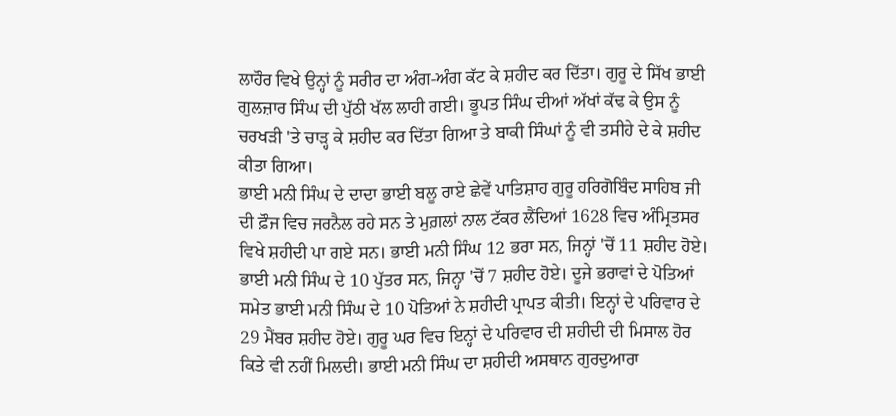ਲਾਹੌਰ ਵਿਖੇ ਉਨ੍ਹਾਂ ਨੂੰ ਸਰੀਰ ਦਾ ਅੰਗ-ਅੰਗ ਕੱਟ ਕੇ ਸ਼ਹੀਦ ਕਰ ਦਿੱਤਾ। ਗੁਰੂ ਦੇ ਸਿੱਖ ਭਾਈ ਗੁਲਜ਼ਾਰ ਸਿੰਘ ਦੀ ਪੁੱਠੀ ਖੱਲ ਲਾਹੀ ਗਈ। ਭੂਪਤ ਸਿੰਘ ਦੀਆਂ ਅੱਖਾਂ ਕੱਢ ਕੇ ਉਸ ਨੂੰ ਚਰਖੜੀ 'ਤੇ ਚਾੜ੍ਹ ਕੇ ਸ਼ਹੀਦ ਕਰ ਦਿੱਤਾ ਗਿਆ ਤੇ ਬਾਕੀ ਸਿੰਘਾਂ ਨੂੰ ਵੀ ਤਸੀਹੇ ਦੇ ਕੇ ਸ਼ਹੀਦ ਕੀਤਾ ਗਿਆ।
ਭਾਈ ਮਨੀ ਸਿੰਘ ਦੇ ਦਾਦਾ ਭਾਈ ਬਲੂ ਰਾਏ ਛੇਵੇਂ ਪਾਤਿਸ਼ਾਹ ਗੁਰੂ ਹਰਿਗੋਬਿੰਦ ਸਾਹਿਬ ਜੀ ਦੀ ਫ਼ੌਜ ਵਿਚ ਜਰਨੈਲ ਰਹੇ ਸਨ ਤੇ ਮੁਗ਼ਲਾਂ ਨਾਲ ਟੱਕਰ ਲੈਂਦਿਆਂ 1628 ਵਿਚ ਅੰਮ੍ਰਿਤਸਰ ਵਿਖੇ ਸ਼ਹੀਦੀ ਪਾ ਗਏ ਸਨ। ਭਾਈ ਮਨੀ ਸਿੰਘ 12 ਭਰਾ ਸਨ, ਜਿਨ੍ਹਾਂ 'ਚੋਂ 11 ਸ਼ਹੀਦ ਹੋਏ। ਭਾਈ ਮਨੀ ਸਿੰਘ ਦੇ 10 ਪੁੱਤਰ ਸਨ, ਜਿਨ੍ਹਾ 'ਚੋਂ 7 ਸ਼ਹੀਦ ਹੋਏ। ਦੂਜੇ ਭਰਾਵਾਂ ਦੇ ਪੋਤਿਆਂ ਸਮੇਤ ਭਾਈ ਮਨੀ ਸਿੰਘ ਦੇ 10 ਪੋਤਿਆਂ ਨੇ ਸ਼ਹੀਦੀ ਪ੍ਰਾਪਤ ਕੀਤੀ। ਇਨ੍ਹਾਂ ਦੇ ਪਰਿਵਾਰ ਦੇ 29 ਮੈਂਬਰ ਸ਼ਹੀਦ ਹੋਏ। ਗੁਰੂ ਘਰ ਵਿਚ ਇਨ੍ਹਾਂ ਦੇ ਪਰਿਵਾਰ ਦੀ ਸ਼ਹੀਦੀ ਦੀ ਮਿਸਾਲ ਹੋਰ ਕਿਤੇ ਵੀ ਨਹੀਂ ਮਿਲਦੀ। ਭਾਈ ਮਨੀ ਸਿੰਘ ਦਾ ਸ਼ਹੀਦੀ ਅਸਥਾਨ ਗੁਰਦੁਆਰਾ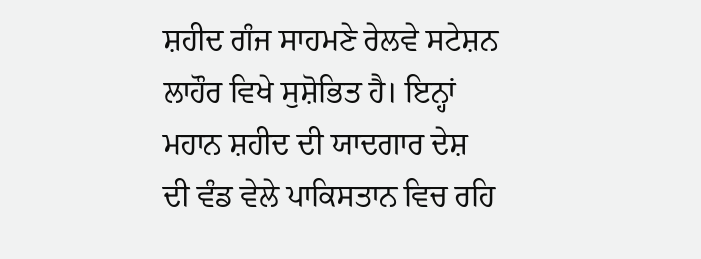ਸ਼ਹੀਦ ਗੰਜ ਸਾਹਮਣੇ ਰੇਲਵੇ ਸਟੇਸ਼ਨ ਲਾਹੌਰ ਵਿਖੇ ਸੁਸ਼ੋਭਿਤ ਹੈ। ਇਨ੍ਹਾਂ ਮਹਾਨ ਸ਼ਹੀਦ ਦੀ ਯਾਦਗਾਰ ਦੇਸ਼ ਦੀ ਵੰਡ ਵੇਲੇ ਪਾਕਿਸਤਾਨ ਵਿਚ ਰਹਿ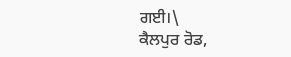ਗਈ।\
ਕੈਲਪੁਰ ਰੋਡ,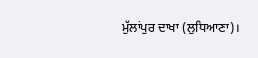ਮੁੱਲਾਂਪੁਰ ਦਾਖਾ (ਲੁਧਿਆਣਾ)।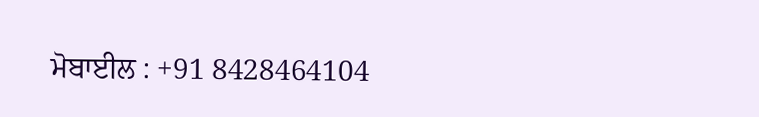ਮੋਬਾਈਲ : +91 8428464104